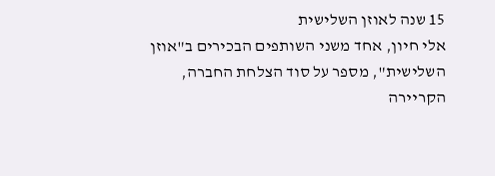15 שנה לאוזן השלישית
אלי חיון, אחד משני השותפים הבכירים ב"אוזן השלישית", מספר על סוד הצלחת החברה, הקריירה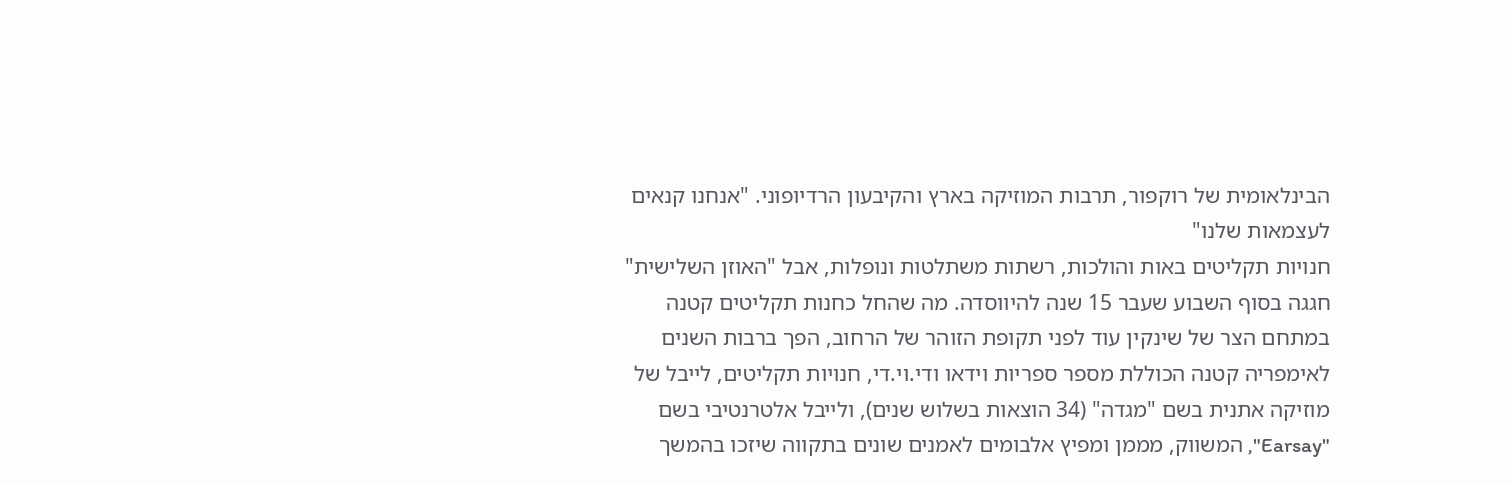הבינלאומית של רוקפור, תרבות המוזיקה בארץ והקיבעון הרדיופוני. "אנחנו קנאים לעצמאות שלנו"
חנויות תקליטים באות והולכות, רשתות משתלטות ונופלות, אבל "האוזן השלישית" חגגה בסוף השבוע שעבר 15 שנה להיווסדה. מה שהחל כחנות תקליטים קטנה במתחם הצר של שינקין עוד לפני תקופת הזוהר של הרחוב, הפך ברבות השנים לאימפריה קטנה הכוללת מספר ספריות וידאו ודי.וי.די, חנויות תקליטים, לייבל של מוזיקה אתנית בשם "מגדה" (34 הוצאות בשלוש שנים), ולייבל אלטרנטיבי בשם "Earsay", המשווק, מממן ומפיץ אלבומים לאמנים שונים בתקווה שיזכו בהמשך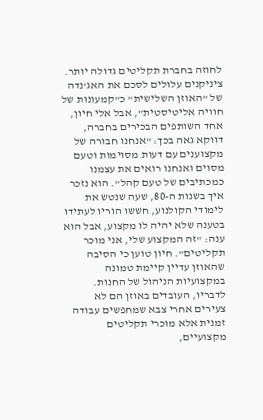לחוזה בחברת תקליטים גדולה יותר.
ציניקנים עלולים לסכם את האג'נדה של "האוזן השלישית" כ"קמעונות של חוויה אליטיסטית", אבל אלי חיון, אחד השותפים הבכירים בחברה, דווקא גאה בכך: "אנחנו חבורה של מקצוענים עם דעות מסוימות וטעם מסוים ואנחנו רואים את עצמנו כמכתיבים של טעם קהל". הוא נזכר איך בשנות ה-80, שעה שנטש את לימודי הקולנוע, חששו הוריו לעתידו בטענה שלא יהיה לו מקצוע, אבל הוא ענה: "זה המקצוע שלי, אני מוכר תקליטים". חיון טוען כי הסיבה שהאוזן עדיין קיימת טמונה במקצועיות הניהול של החנות. לדבריו, העובדים באוזן הם לא צעירים אחרי צבא שמחפשים עבודה זמנית אלא מוכרי תקליטים מקצועיים,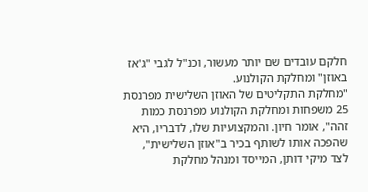חלקם עובדים שם יותר מעשור, וכנ"ל לגבי "ג'אז באוזן" ומחלקת הקולנוע.
"מחלקת התקליטים של האוזן השלישית מפרנסת 25 משפחות ומחלקת הקולנוע מפרנסת כמות זהה", אומר חיון. והמקצועיות שלו, לדבריו, היא שהפכה אותו לשותף בכיר ב"אוזן השלישית", לצד מיקי דותן, המייסד ומנהל מחלקת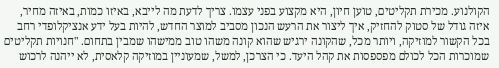הקולנוע. מכירת תקליטים, טוען חיון, היא מקצוע בפני עצמו. צריך לדעת מה לייבא, באיזו כמות, באיזה מחיר, איזה גודל של סטוק להחזיק, איך ליצור את הרעש הנכון מסביב למוצר החדש, להיות בעל ידע אנציקלופדי רחב בכל הקשור למוזיקה, ויותר מכל, שהקונה ירגיש שהוא קונה משהו טוב ממישהו שמבין בתחום. "חנויות תקליטים שמוכרות הכל לכולם מפספסות את קהל היעד. כי הצרכן, למשל, שמעוניין במוזיקה קלאסית, לא ייהנה לרכוש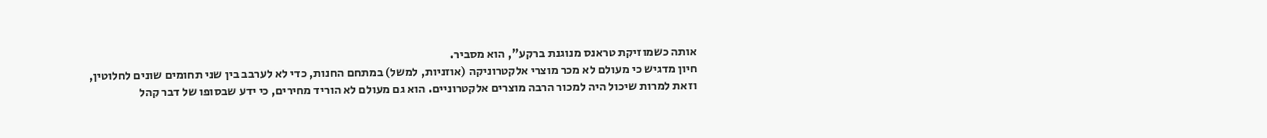אותה כשמוזיקת טראנס מנוגנת ברקע", הוא מסביר.
חיון מדגיש כי מעולם לא מכר מוצרי אלקטרוניקה (אוזניות, למשל) במתחם החנות, כדי לא לערבב בין שני תחומים שונים לחלוטין, וזאת למרות שיכול היה למכור הרבה מוצרים אלקטרוניים. הוא גם מעולם לא הוריד מחירים, כי ידע שבסופו של דבר קהל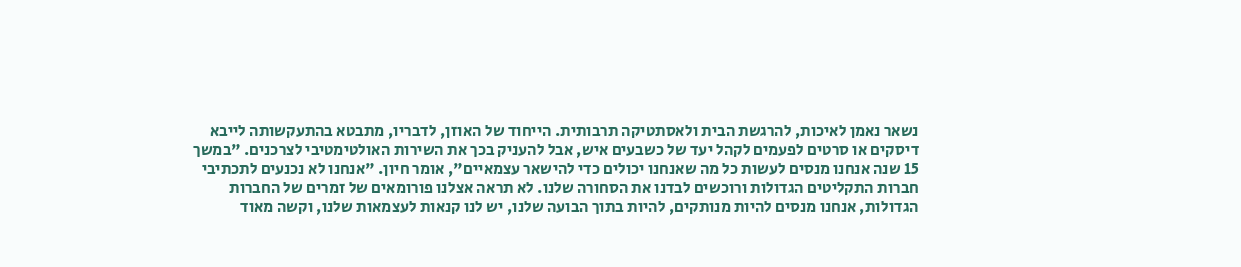נשאר נאמן לאיכות, להרגשת הבית ולאסתטיקה תרבותית. הייחוד של האוזן, לדבריו, מתבטא בהתעקשותה לייבא דיסקים או סרטים לפעמים לקהל יעד של כשבעים איש, אבל להעניק בכך את השירות האולטימטיבי לצרכנים. "במשך 15 שנה אנחנו מנסים לעשות כל מה שאנחנו יכולים כדי להישאר עצמאיים", אומר חיון. "אנחנו לא נכנעים לתכתיבי חברות התקליטים הגדולות ורוכשים לבדנו את הסחורה שלנו. לא תראה אצלנו פורומאים של זמרים של החברות הגדולות, אנחנו מנסים להיות מנותקים, להיות בתוך הבועה שלנו, יש לנו קנאות לעצמאות שלנו, וקשה מאוד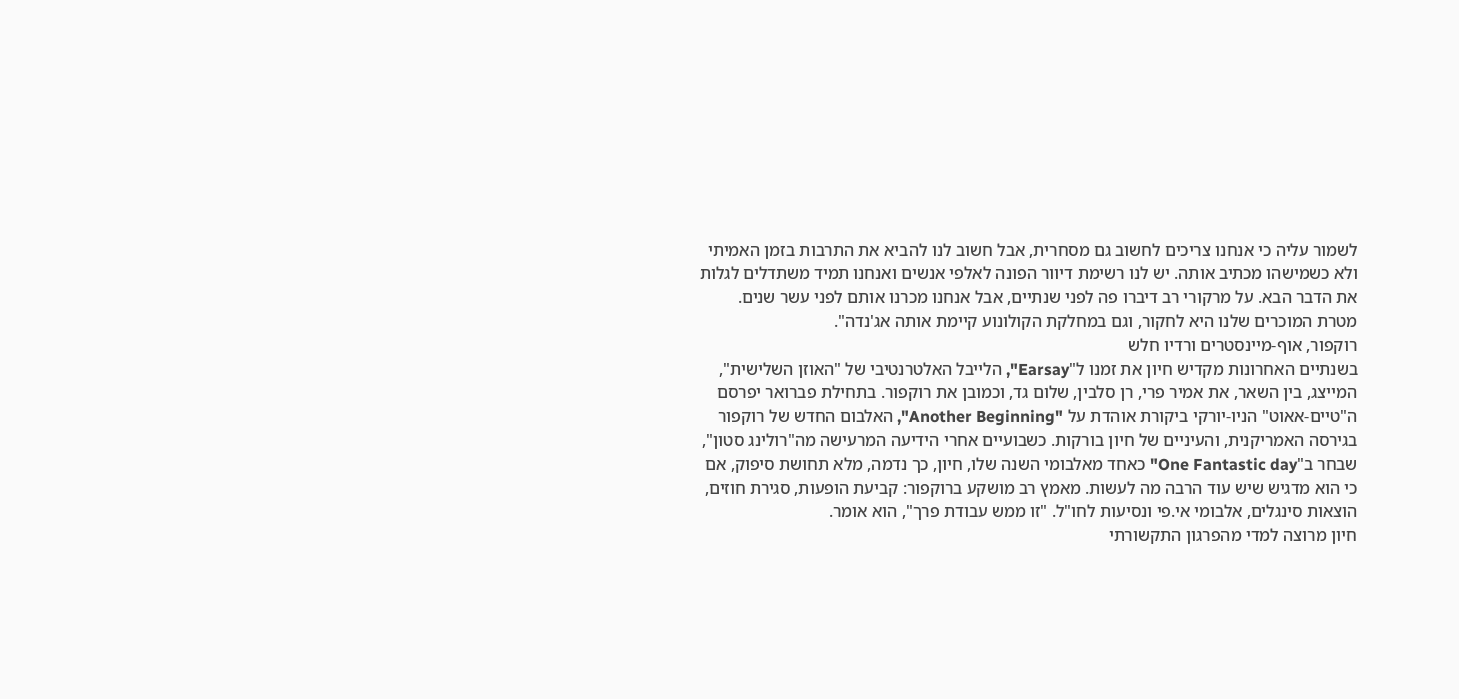לשמור עליה כי אנחנו צריכים לחשוב גם מסחרית, אבל חשוב לנו להביא את התרבות בזמן האמיתי ולא כשמישהו מכתיב אותה. יש לנו רשימת דיוור הפונה לאלפי אנשים ואנחנו תמיד משתדלים לגלות את הדבר הבא. על מרקורי רב דיברו פה לפני שנתיים, אבל אנחנו מכרנו אותם לפני עשר שנים. מטרת המוכרים שלנו היא לחקור, וגם במחלקת הקולונוע קיימת אותה אג'נדה".
רוקפור, אוף-מיינסטרים ורדיו חלש
בשנתיים האחרונות מקדיש חיון את זמנו ל"Earsay", הלייבל האלטרנטיבי של "האוזן השלישית", המייצג, בין השאר, את אמיר פרי, רן סלבין, שלום גד, וכמובן את רוקפור. בתחילת פברואר יפרסם ה"טיים-אאוט" הניו-יורקי ביקורת אוהדת על "Another Beginning", האלבום החדש של רוקפור בגירסה האמריקנית, והעיניים של חיון בורקות. כשבועיים אחרי הידיעה המרעישה מה"רולינג סטון", שבחר ב"One Fantastic day" כאחד מאלבומי השנה שלו, חיון, כך נדמה, מלא תחושת סיפוק, אם כי הוא מדגיש שיש עוד הרבה מה לעשות. מאמץ רב מושקע ברוקפור: קביעת הופעות, סגירת חוזים, הוצאות סינגלים, אלבומי אי.פי ונסיעות לחו"ל. "זו ממש עבודת פרך", הוא אומר.
חיון מרוצה למדי מהפרגון התקשורתי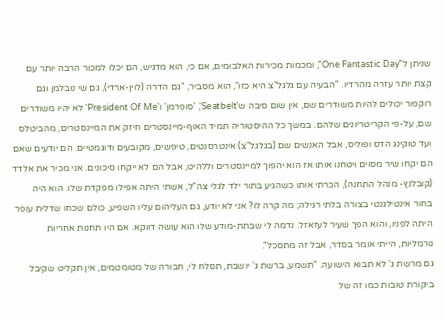שניתן ל"One Fantastic Day", ומכמות מכירות האלבומים, אם כי, הוא מדגיש, הם יכלו למכור הרבה יותר עם קצת יותר עזרה מהרדיו. "הבעיה עם גלגל"צ היא כזו", הוא מסביר, "גם הדרה (לוין-ארדי), גם שי נובלמן וגם רוקפור יכולים להיות משודרים שם, אין שום סיבה ש'Seatbelt', 'סופרמן' ו'President Of Me' לא יהיו משודרים שם, על-פי הקריטריונים שלהם. במשך כל ההיסטוריה תמיד האוף-מיינסטרים חיזק את המיינסטרים, מהביטלס ועד טוקינג הדס ופוליס, אבל האנשים שם (בגלגל"צ) אינטרסנטים, טיפשים, מקובעים ודוגמטיים. הם יודעים שאם הם יקחו שיר מסוים ויטחנו אותו אז הוא יהפוך למיינסטרים וללהיט, אבל הם לא ייקחו סיכונים. אני מכיר את אלדד (קובלנץ- מנהל התחנה), הכרתי אותו כשהגיע בתור ילד לגלי צה"ל, אשתי היתה אפילו מפקדת שלו. הוא היה בחור אינטילגנטי בצורה בלתי רגילה; מה קרה לו? אני לא יודע, גם העליהום עליו השפיע, כולם שכחו שדלית עופר היתה לפניו, והוא הפך שעיר לעזאזל. נדמה לי שבתת-מודע שלו הוא עושה דווקא. אם היו תחנות אחריות נורמליות, הייתי אומר בסדר, אבל זה מתסכל".
גם מרשת ג' לא תבוא הישועה. "תשמע, ברשת ג' יושבת, תסלח לי, חבורה של מטומטמים, אין תקליט שקיבל ביקורת טובות כמו זה של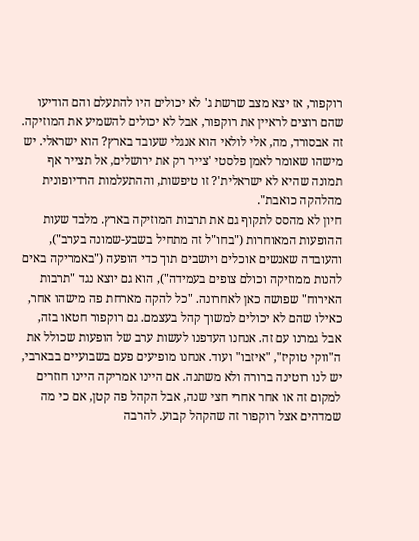רוקפור, אז יצא מצב שרשת ג' לא יכולים היו להתעלם והם הודיעו שהם רוצים לראיין את רוקפור, אבל לא יכולים להשמיע את המוזיקה. זה אבסורד, מה, אלי לולאי הוא אנגלי שעובד בארץ? הוא ישראלי. יש מישהו שאומר לאמן פלסטי 'צייר רק את ירושלים, אל תצייר אף תמונה שהיא לא ישראלית'? זו טיפשות, וההתעלמות הרדיופונית מהלהקה כואבת".
חיון לא מהסס לתקוף גם את תרבות המוזיקה בארץ. מלבד שעות ההופעות המאוחרות ("בחו"ל זה מתחיל בשבע-שמונה בערב"), והעובדה שאנשים אוכלים ויושבים תוך כדי הופעה ("באמריקה באים להנות ממוזיקה וכולם צופים בעמידה"), הוא גם יוצא נגד "תרבות האירוח" שפושה כאן לאחרונה. "כל להקה מארחת פה מישהו אחר, כאילו שהם לא יכולים למשוך קהל בעצמם. גם רוקפור חטאו בזה, אבל גמרנו עם זה. אנחנו העדפנו לעשות ערב של הופעות שכולל את ה"ווקי טוקיז", "איזבו" ועוד. אנחנו מופיעים פעם בשבועיים בבארבי, יש לנו רוטינה ברורה ולא משתנה. אם היינו אמריקה היינו חוזרים למקום זה או אחר אחרי חצי שנה, אבל הקהל פה קטן, אם כי מה שמדהים אצל רוקפור זה שהקהל קבוע. להרבה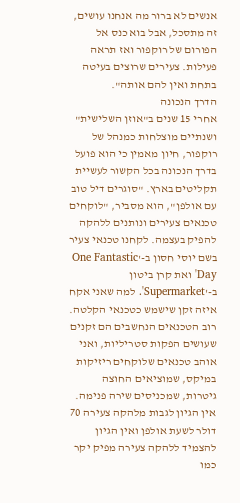אנשים לא ברור מה אנחנו עושים, זה מתסכל, אבל בוא כנס אל הפורום של רוקפור ואז תראה פעילות. צעירים שרוצים בעיטה בתחת ואין להם אותה".
הדרך הנכונה
אחרי 15 שנים ב"אוזן השלישית" ושנתיים מוצלחות כמנהל של רוקפור, חיון מאמין כי הוא פועל בדרך הנכונה בכל הקשור לעשיית תקליטים בארץ. "סוגרים דיל טוב עם אולפן", הוא מסביר, "לוקחים טכנאים צעירים ונותנים ללהקה להפיק בעצמה. לקחנו טכנאי צעיר בשם יוסי חסון ב-'One Fantastic Day' ואת קרן ביטון ב-'Supermarket'. למה שאני אקח איזה זקן שישמש כטכנאי הקלטה. רוב הטכנאים הנחשבים הם זקנים שעושים הפקות סטריליות, ואני אוהב טכנאים שלוקחים ריזיקות במיקס, שמוציאים החוצה גיטרות, שמכניסים שירה פנימה. אין הגיון לגבות מלהקה צעירה 70 דולר לשעת אולפן ואין הגיון להצמיד ללהקה צעירה מפיק יקר כמו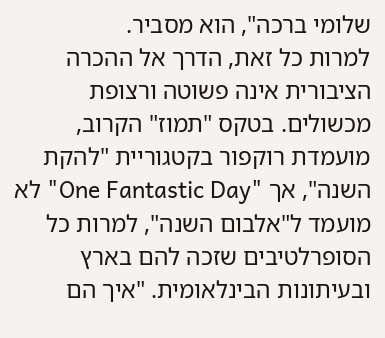שלומי ברכה", הוא מסביר.
למרות כל זאת, הדרך אל ההכרה הציבורית אינה פשוטה ורצופת מכשולים. בטקס "תמוז" הקרוב, מועמדת רוקפור בקטגוריית "להקת השנה", אך "One Fantastic Day" לא מועמד ל"אלבום השנה", למרות כל הסופרלטיבים שזכה להם בארץ ובעיתונות הבינלאומית. "איך הם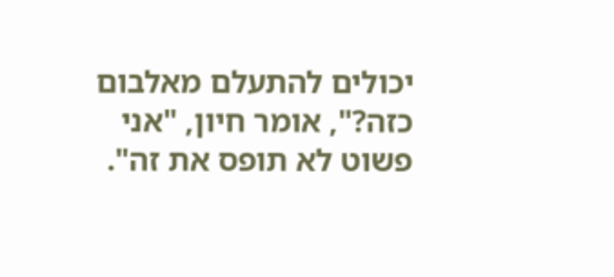יכולים להתעלם מאלבום כזה?", אומר חיון, "אני פשוט לא תופס את זה".